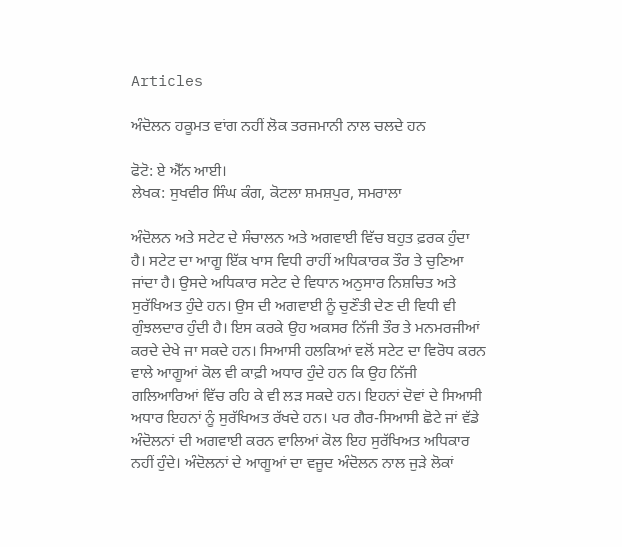Articles

ਅੰਦੋਲਨ ਹਕੂਮਤ ਵਾਂਗ ਨਹੀਂ ਲੋਕ ਤਰਜਮਾਨੀ ਨਾਲ ਚਲਦੇ ਹਨ

ਫੋਟੋ: ਏ ਐੱਨ ਆਈ।
ਲੇਖਕ: ਸੁਖਵੀਰ ਸਿੰਘ ਕੰਗ, ਕੋਟਲਾ ਸ਼ਮਸ਼ਪੁਰ, ਸਮਰਾਲਾ

ਅੰਦੋਲਨ ਅਤੇ ਸਟੇਟ ਦੇ ਸੰਚਾਲਨ ਅਤੇ ਅਗਵਾਈ ਵਿੱਚ ਬਹੁਤ ਫ਼ਰਕ ਹੁੰਦਾ ਹੈ। ਸਟੇਟ ਦਾ ਆਗੂ ਇੱਕ ਖਾਸ ਵਿਧੀ ਰਾਹੀਂ ਅਧਿਕਾਰਕ ਤੌਰ ਤੇ ਚੁਣਿਆ ਜਾਂਦਾ ਹੈ। ਉਸਦੇ ਅਧਿਕਾਰ ਸਟੇਟ ਦੇ ਵਿਧਾਨ ਅਨੁਸਾਰ ਨਿਸ਼ਚਿਤ ਅਤੇ ਸੁਰੱਖਿਅਤ ਹੁੰਦੇ ਹਨ। ਉਸ ਦੀ ਅਗਵਾਈ ਨੂੰ ਚੁਣੌਤੀ ਦੇਣ ਦੀ ਵਿਧੀ ਵੀ ਗੁੰਝਲਦਾਰ ਹੁੰਦੀ ਹੈ। ਇਸ ਕਰਕੇ ਉਹ ਅਕਸਰ ਨਿੱਜੀ ਤੌਰ ਤੇ ਮਨਮਰਜੀਆਂ ਕਰਦੇ ਦੇਖੇ ਜਾ ਸਕਦੇ ਹਨ। ਸਿਆਸੀ ਹਲਕਿਆਂ ਵਲੋਂ ਸਟੇਟ ਦਾ ਵਿਰੋਧ ਕਰਨ ਵਾਲੇ ਆਗੂਆਂ ਕੋਲ ਵੀ ਕਾਫ਼ੀ ਅਧਾਰ ਹੁੰਦੇ ਹਨ ਕਿ ਉਹ ਨਿੱਜੀ ਗਲਿਆਰਿਆਂ ਵਿੱਚ ਰਹਿ ਕੇ ਵੀ ਲੜ ਸਕਦੇ ਹਨ। ਇਹਨਾਂ ਦੋਵਾਂ ਦੇ ਸਿਆਸੀ ਅਧਾਰ ਇਹਨਾਂ ਨੂੰ ਸੁਰੱਖਿਅਤ ਰੱਖਦੇ ਹਨ। ਪਰ ਗੈਰ-ਸਿਆਸੀ ਛੋਟੇ ਜਾਂ ਵੱਡੇ ਅੰਦੋਲਨਾਂ ਦੀ ਅਗਵਾਈ ਕਰਨ ਵਾਲਿਆਂ ਕੋਲ ਇਹ ਸੁਰੱਖਿਅਤ ਅਧਿਕਾਰ ਨਹੀਂ ਹੁੰਦੇ। ਅੰਦੋਲਨਾਂ ਦੇ ਆਗੂਆਂ ਦਾ ਵਜੂਦ ਅੰਦੋਲਨ ਨਾਲ ਜੁੜੇ ਲੋਕਾਂ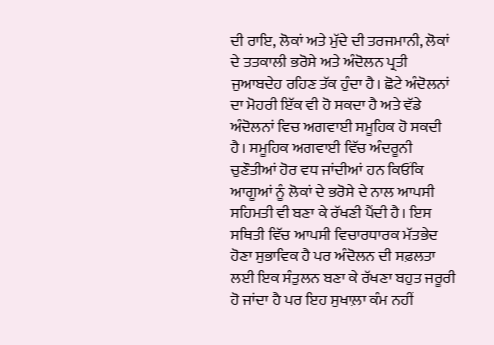ਦੀ ਰਾਇ, ਲੋਕਾਂ ਅਤੇ ਮੁੱਦੇ ਦੀ ਤਰਜਮਾਨੀ, ਲੋਕਾਂ ਦੇ ਤਤਕਾਲੀ ਭਰੋਸੇ ਅਤੇ ਅੰਦੋਲਨ ਪ੍ਰਤੀ ਜੁਆਬਦੇਹ ਰਹਿਣ ਤੱਕ ਹੁੰਦਾ ਹੈ। ਛੋਟੇ ਅੰਦੋਲਨਾਂ ਦਾ ਮੋਹਰੀ ਇੱਕ ਵੀ ਹੋ ਸਕਦਾ ਹੈ ਅਤੇ ਵੱਡੇ ਅੰਦੋਲਨਾਂ ਵਿਚ ਅਗਵਾਈ ਸਮੂਹਿਕ ਹੋ ਸਕਦੀ ਹੈ। ਸਮੂਹਿਕ ਅਗਵਾਈ ਵਿੱਚ ਅੰਦਰੂਨੀ ਚੁਣੌਤੀਆਂ ਹੋਰ ਵਧ ਜਾਂਦੀਆਂ ਹਨ ਕਿਓਂਕਿ ਆਗੂਆਂ ਨੂੰ ਲੋਕਾਂ ਦੇ ਭਰੋਸੇ ਦੇ ਨਾਲ ਆਪਸੀ ਸਹਿਮਤੀ ਵੀ ਬਣਾ ਕੇ ਰੱਖਣੀ ਪੈਂਦੀ ਹੈ। ਇਸ ਸਥਿਤੀ ਵਿੱਚ ਆਪਸੀ ਵਿਚਾਰਧਾਰਕ ਮੱਤਭੇਦ ਹੋਣਾ ਸੁਭਾਵਿਕ ਹੈ ਪਰ ਅੰਦੋਲਨ ਦੀ ਸਫ਼ਲਤਾ ਲਈ ਇਕ ਸੰਤੁਲਨ ਬਣਾ ਕੇ ਰੱਖਣਾ ਬਹੁਤ ਜਰੂਰੀ ਹੋ ਜਾਂਦਾ ਹੈ ਪਰ ਇਹ ਸੁਖਾਲ਼ਾ ਕੰਮ ਨਹੀਂ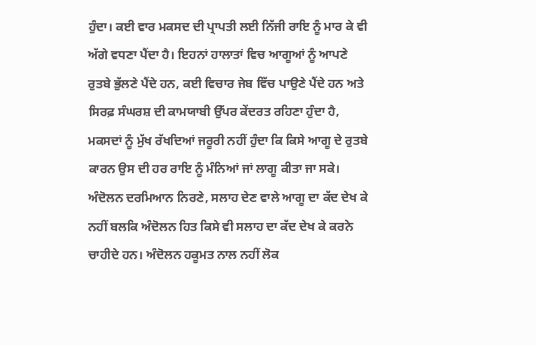ਹੁੰਦਾ। ਕਈ ਵਾਰ ਮਕਸਦ ਦੀ ਪ੍ਰਾਪਤੀ ਲਈ ਨਿੱਜੀ ਰਾਇ ਨੂੰ ਮਾਰ ਕੇ ਵੀ ਅੱਗੇ ਵਧਣਾ ਪੈਂਦਾ ਹੈ। ਇਹਨਾਂ ਹਾਲਾਤਾਂ ਵਿਚ ਆਗੂਆਂ ਨੂੰ ਆਪਣੇ ਰੁਤਬੇ ਭੁੱਲਣੇ ਪੈਂਦੇ ਹਨ, ਕਈ ਵਿਚਾਰ ਜੇਬ ਵਿੱਚ ਪਾਉਣੇ ਪੈਂਦੇ ਹਨ ਅਤੇ ਸਿਰਫ਼ ਸੰਘਰਸ਼ ਦੀ ਕਾਮਯਾਬੀ ਉੱਪਰ ਕੇਂਦਰਤ ਰਹਿਣਾ ਹੁੰਦਾ ਹੈ, ਮਕਸਦਾਂ ਨੂੰ ਮੁੱਖ ਰੱਖਦਿਆਂ ਜਰੂਰੀ ਨਹੀਂ ਹੁੰਦਾ ਕਿ ਕਿਸੇ ਆਗੂ ਦੇ ਰੁਤਬੇ ਕਾਰਨ ਉਸ ਦੀ ਹਰ ਰਾਇ ਨੂੰ ਮੰਨਿਆਂ ਜਾਂ ਲਾਗੂ ਕੀਤਾ ਜਾ ਸਕੇ। ਅੰਦੋਲਨ ਦਰਮਿਆਨ ਨਿਰਣੇ, ਸਲਾਹ ਦੇਣ ਵਾਲੇ ਆਗੂ ਦਾ ਕੱਦ ਦੇਖ ਕੇ ਨਹੀਂ ਬਲਕਿ ਅੰਦੋਲਨ ਹਿਤ ਕਿਸੇ ਵੀ ਸਲਾਹ ਦਾ ਕੱਦ ਦੇਖ ਕੇ ਕਰਨੇ ਚਾਹੀਦੇ ਹਨ। ਅੰਦੋਲਨ ਹਕੂਮਤ ਨਾਲ ਨਹੀਂ ਲੋਕ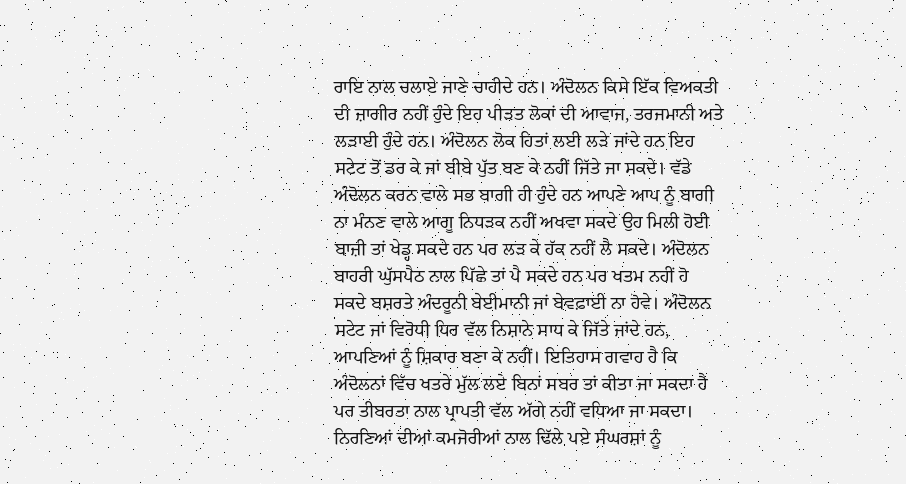ਰਾਇ ਨਾਲ ਚਲਾਏ ਜਾਣੇ ਚਾਹੀਦੇ ਹਨ। ਅੰਦੋਲਨ ਕਿਸੇ ਇੱਕ ਵਿਅਕਤੀ ਦੀ ਜ਼ਾਗੀਰ ਨਹੀਂ ਹੁੰਦੇ ਇਹ ਪੀੜਤ ਲੋਕਾਂ ਦੀ ਆਵਾਜ, ਤਰਜਮਾਨੀ ਅਤੇ ਲੜਾਈ ਹੁੰਦੇ ਹਨ। ਅੰਦੋਲਨ ਲੋਕ ਹਿਤਾਂ ਲਈ ਲੜੇ ਜਾਂਦੇ ਹਨ ਇਹ ਸਟੇਟ ਤੋਂ ਡਰ ਕੇ ਜਾਂ ਬੀਬੇ ਪੁੱਤ ਬਣ ਕੇ ਨਹੀਂ ਜਿੱਤੇ ਜਾ ਸਕਦੇ। ਵੱਡੇ ਅੰਦੋਲਨ ਕਰਨ ਵਾਲੇ ਸਭ ਬਾਗੀ ਹੀ ਹੁੰਦੇ ਹਨ ਆਪਣੇ ਆਪ ਨੂੰ ਬਾਗੀ ਨਾ ਮੰਨਣ ਵਾਲੇ ਆਗੂ ਨਿਧੜਕ ਨਹੀਂ ਅਖਵਾ ਸਕਦੇ ਉਹ ਮਿਲੀ ਹੋਈ ਬਾਜ਼ੀ ਤਾਂ ਖੇਡ੍ਹ ਸਕਦੇ ਹਨ ਪਰ ਲੜ ਕੇ ਹੱਕ ਨਹੀਂ ਲੈ ਸਕਦੇ। ਅੰਦੋਲਨ ਬਾਹਰੀ ਘੁੱਸਪੈਠ ਨਾਲ ਪਿੱਛੇ ਤਾਂ ਪੈ ਸਕਦੇ ਹਨ ਪਰ ਖਤਮ ਨਹੀਂ ਹੋ ਸਕਦੇ ਬਸ਼ਰਤੇ ਅੰਦਰੂਨੀ ਬੇਈਮਾਨੀ ਜਾਂ ਬੇਵਫ਼ਾਈ ਨਾ ਹੋਵੇ। ਅੰਦੋਲਨ ਸਟੇਟ ਜਾਂ ਵਿਰੋਧੀ ਧਿਰ ਵੱਲ ਨਿਸ਼ਾਨੇ ਸਾਧ ਕੇ ਜਿੱਤੇ ਜਾਂਦੇ ਹਨ, ਆਪਣਿਆਂ ਨੂੰ ਸ਼ਿਕਾਰ ਬਣਾ ਕੇ ਨਹੀਂ। ਇਤਿਹਾਸ ਗਵਾਹ ਹੈ ਕਿ ਅੰਦੋਲਨਾਂ ਵਿੱਚ ਖਤਰੇ ਮੁੱਲ ਲਏ ਬਿਨਾਂ ਸਬਰ ਤਾਂ ਕੀਤਾ ਜਾ ਸਕਦਾ ਹੈ ਪਰ ਤੀਬਰਤਾ ਨਾਲ ਪ੍ਰਾਪਤੀ ਵੱਲ ਅੱਗੇ ਨਹੀਂ ਵਧਿਆ ਜਾ ਸਕਦਾ। ਨਿਰਣਿਆਂ ਦੀਆਂ ਕਮਜੋਰੀਆਂ ਨਾਲ ਢਿੱਲੇ ਪਏ ਸੰਘਰਸ਼ਾਂ ਨੂੰ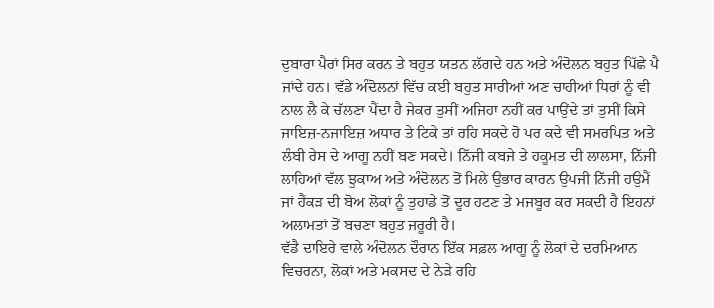ਦੁਬਾਰਾ ਪੈਰਾਂ ਸਿਰ ਕਰਨ ਤੇ ਬਹੁਤ ਯਤਨ ਲੱਗਦੇ ਹਨ ਅਤੇ ਅੰਦੋਲਨ ਬਹੁਤ ਪਿੱਛੇ ਪੈ ਜਾਂਦੇ ਹਨ। ਵੱਡੇ ਅੰਦੋਲਨਾਂ ਵਿੱਚ ਕਈ ਬਹੁਤ ਸਾਰੀਆਂ ਅਣ ਚਾਹੀਆਂ ਧਿਰਾਂ ਨੂੰ ਵੀ ਨਾਲ ਲੈ ਕੇ ਚੱਲਣਾ ਪੈਂਦਾ ਹੈ ਜੇਕਰ ਤੁਸੀਂ ਅਜਿਹਾ ਨਹੀਂ ਕਰ ਪਾਉਂਦੇ ਤਾਂ ਤੁਸੀਂ ਕਿਸੇ ਜਾਇਜ਼-ਨਜਾਇਜ਼ ਅਧਾਰ ਤੇ ਟਿਕੇ ਤਾਂ ਰਹਿ ਸਕਦੇ ਹੋ ਪਰ ਕਦੇ ਵੀ ਸਮਰਪਿਤ ਅਤੇ ਲੰਬੀ ਰੇਸ ਦੇ ਆਗੂ ਨਹੀਂ ਬਣ ਸਕਦੇ। ਨਿੱਜੀ ਕਬਜੇ ਤੇ ਹਕੂਮਤ ਦੀ ਲਾਲਸਾ, ਨਿੱਜੀ ਲਾਹਿਆਂ ਵੱਲ ਝੁਕਾਅ ਅਤੇ ਅੰਦੋਲਨ ਤੋਂ ਮਿਲੇ ਉਭਾਰ ਕਾਰਨ ਉਪਜੀ ਨਿੱਜੀ ਹਉਮੈਂ ਜਾਂ ਹੈਂਕੜ ਦੀ ਬੋਅ ਲੋਕਾਂ ਨੂੰ ਤੁਹਾਡੇ ਤੋਂ ਦੂਰ ਹਟਣ ਤੇ ਮਜਬੂਰ ਕਰ ਸਕਦੀ ਹੈ ਇਹਨਾਂ ਅਲਾਮਤਾਂ ਤੋਂ ਬਚਣਾ ਬਹੁਤ ਜਰੂਰੀ ਹੈ।
ਵੱਡੈ ਦਾਇਰੇ ਵਾਲੇ ਅੰਦੋਲਨ ਦੌਰਾਨ ਇੱਕ ਸਫ਼ਲ ਆਗੂ ਨੂੰ ਲੋਕਾਂ ਦੇ ਦਰਮਿਆਨ ਵਿਚਰਨਾ, ਲੋਕਾਂ ਅਤੇ ਮਕਸਦ ਦੇ ਨੇੜੇ ਰਹਿ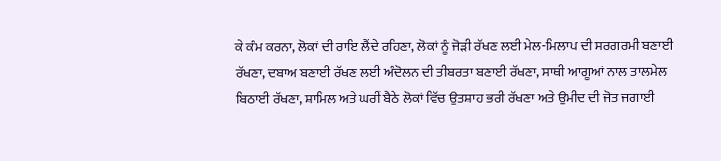ਕੇ ਕੰਮ ਕਰਨਾ, ਲੋਕਾਂ ਦੀ ਰਾਇ ਲੈਂਦੇ ਰਹਿਣਾ, ਲੋਕਾਂ ਨੂੰ ਜੋੜੀ ਰੱਖਣ ਲਈ ਮੇਲ-ਮਿਲਾਪ ਦੀ ਸਰਗਰਮੀ ਬਣਾਈ ਰੱਖਣਾ, ਦਬਾਅ ਬਣਾਈ ਰੱਖਣ ਲਈ ਅੰਦੋਲਨ ਦੀ ਤੀਬਰਤਾ ਬਣਾਈ ਰੱਖਣਾ, ਸਾਥੀ ਆਗੂਆਂ ਨਾਲ ਤਾਲਮੇਲ ਬਿਠਾਈ ਰੱਖਣਾ, ਸ਼ਾਮਿਲ ਅਤੇ ਘਰੀਂ ਬੈਠੇ ਲੋਕਾਂ ਵਿੱਚ ਉਤਸ਼ਾਹ ਭਰੀ ਰੱਖਣਾ ਅਤੇ ਉਮੀਦ ਦੀ ਜੋਤ ਜਗਾਈ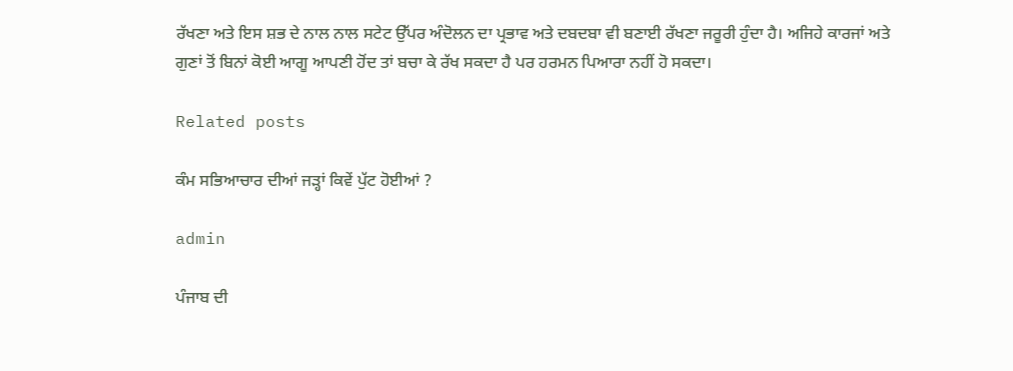ਰੱਖਣਾ ਅਤੇ ਇਸ ਸ਼ਭ ਦੇ ਨਾਲ ਨਾਲ ਸਟੇਟ ਉੱਪਰ ਅੰਦੋਲਨ ਦਾ ਪ੍ਰਭਾਵ ਅਤੇ ਦਬਦਬਾ ਵੀ ਬਣਾਈ ਰੱਖਣਾ ਜਰੂਰੀ ਹੁੰਦਾ ਹੈ। ਅਜਿਹੇ ਕਾਰਜਾਂ ਅਤੇ ਗੁਣਾਂ ਤੋਂ ਬਿਨਾਂ ਕੋਈ ਆਗੂ ਆਪਣੀ ਹੋਂਦ ਤਾਂ ਬਚਾ ਕੇ ਰੱਖ ਸਕਦਾ ਹੈ ਪਰ ਹਰਮਨ ਪਿਆਰਾ ਨਹੀਂ ਹੋ ਸਕਦਾ।

Related posts

ਕੰਮ ਸਭਿਆਚਾਰ ਦੀਆਂ ਜੜ੍ਹਾਂ ਕਿਵੇਂ ਪੁੱਟ ਹੋਈਆਂ ?

admin

ਪੰਜਾਬ ਦੀ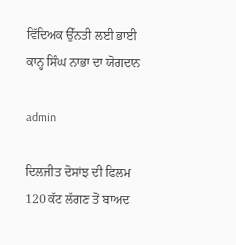ਵਿੱਦਿਅਕ ਉੱਨਤੀ ਲਈ ਭਾਈ ਕਾਨ੍ਹ ਸਿੰਘ ਨਾਭਾ ਦਾ ਯੋਗਦਾਨ

admin

ਦਿਲਜੀਤ ਦੋਸਾਂਝ ਦੀ ਫਿਲਮ 120 ਕੱਟ ਲੱਗਣ ਤੋਂ ਬਾਅਦ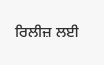ਰਿਲੀਜ਼ ਲਈ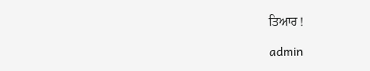ਤਿਆਰ !

admin